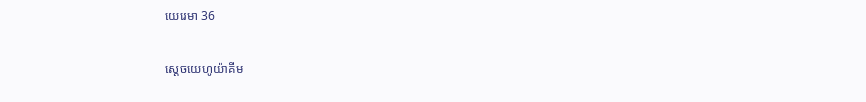យេរេមា 36

ស្ដេចយេហូ‌យ៉ាគីម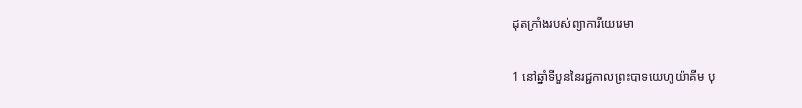ដុតក្រាំងរបស់ព្យាការីយេរេមា

1 នៅឆ្នាំទីបួននៃរជ្ជកាលព្រះ‌បាទយេហូ‌យ៉ាគីម បុ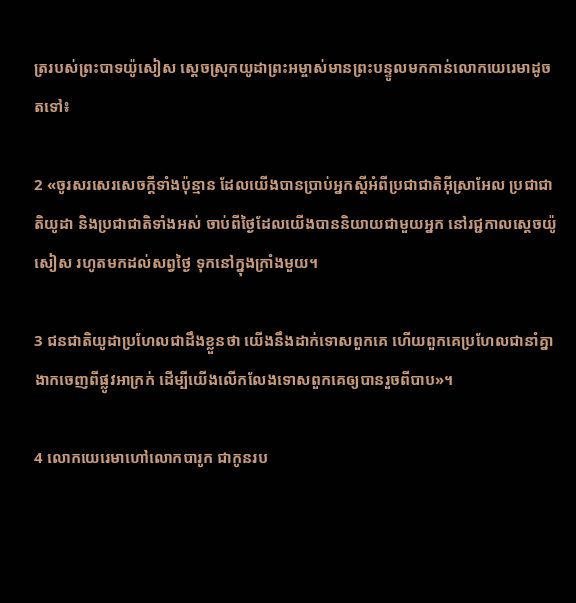ត្ររបស់ព្រះ‌បាទយ៉ូសៀស ស្ដេចស្រុកយូដាព្រះ‌អម្ចាស់មានព្រះ‌បន្ទូលមកកាន់លោកយេរេមាដូចតទៅ៖

2 «ចូរសរសេរសេចក្ដីទាំងប៉ុន្មាន ដែលយើងបានប្រាប់អ្នកស្ដីអំពីប្រជា‌ជាតិអ៊ីស្រា‌អែល ប្រជា‌ជាតិយូដា និងប្រជា‌ជាតិទាំងអស់ ចាប់ពីថ្ងៃដែលយើងបាននិយាយជាមួយអ្នក នៅរជ្ជកាលស្ដេចយ៉ូសៀស រហូតមកដល់សព្វថ្ងៃ ទុកនៅក្នុងក្រាំងមួយ។

3 ជន‌ជាតិយូដាប្រហែលជាដឹងខ្លួនថា យើងនឹងដាក់ទោសពួកគេ ហើយពួកគេប្រហែលជានាំគ្នាងាកចេញពីផ្លូវអាក្រក់ ដើម្បីយើងលើក‌លែងទោសពួកគេឲ្យបានរួចពីបាប»។

4 លោកយេរេមាហៅលោកបារូក ជាកូនរប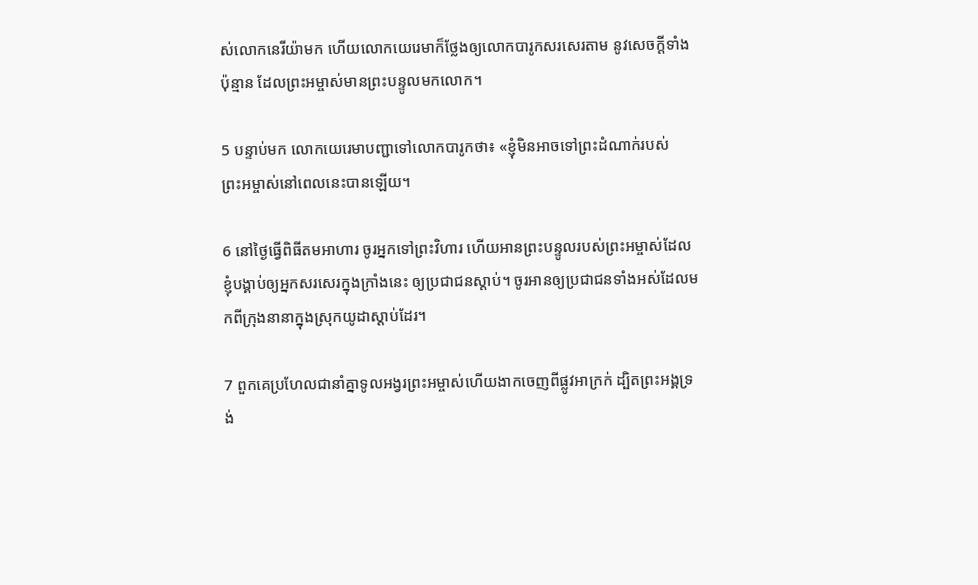ស់លោកនេរី‌យ៉ាមក ហើយលោកយេរេមាក៏ថ្លែងឲ្យលោកបារូកសរសេរតាម នូវសេចក្ដីទាំងប៉ុន្មាន ដែលព្រះ‌អម្ចាស់មានព្រះ‌បន្ទូលមកលោក។

5 បន្ទាប់មក លោកយេរេមាបញ្ជាទៅលោកបារូកថា៖ «ខ្ញុំមិនអាចទៅព្រះ‌ដំណាក់របស់ព្រះ‌អម្ចាស់នៅពេលនេះបានឡើយ។

6 នៅថ្ងៃធ្វើពិធីតមអាហារ ចូរអ្នកទៅព្រះ‌វិហារ ហើយអានព្រះ‌បន្ទូលរបស់ព្រះ‌អម្ចាស់ដែលខ្ញុំបង្គាប់ឲ្យអ្នកសរសេរក្នុងក្រាំងនេះ ឲ្យប្រជា‌ជនស្ដាប់។ ចូរអានឲ្យប្រជា‌ជនទាំងអស់ដែលមកពីក្រុងនានាក្នុងស្រុកយូដាស្ដាប់ដែរ។

7 ពួកគេប្រហែលជានាំគ្នាទូល‌អង្វរព្រះ‌អម្ចាស់ហើយងាកចេញពីផ្លូវអាក្រក់ ដ្បិតព្រះ‌អង្គទ្រង់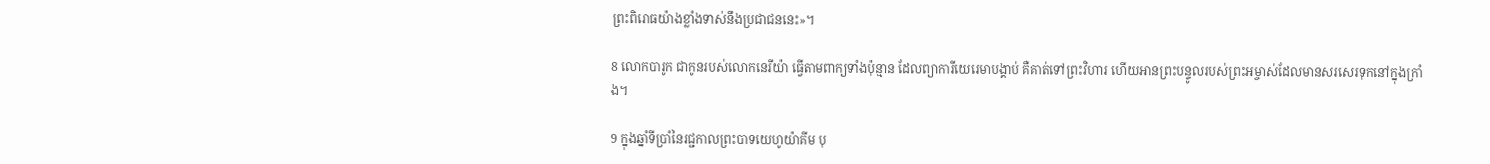ព្រះ‌ពិរោធយ៉ាងខ្លាំងទាស់នឹងប្រជា‌ជននេះ»។

8 លោកបារូក ជាកូនរបស់លោកនេរី‌យ៉ា ធ្វើតាមពាក្យទាំងប៉ុន្មាន ដែលព្យាការីយេរេមាបង្គាប់ គឺគាត់ទៅព្រះ‌វិហារ ហើយអានព្រះ‌បន្ទូលរបស់ព្រះ‌អម្ចាស់ដែលមានសរសេរទុកនៅក្នុងក្រាំង។

9 ក្នុងឆ្នាំទីប្រាំនៃរជ្ជកាលព្រះ‌បាទយេហូ‌យ៉ាគីម បុ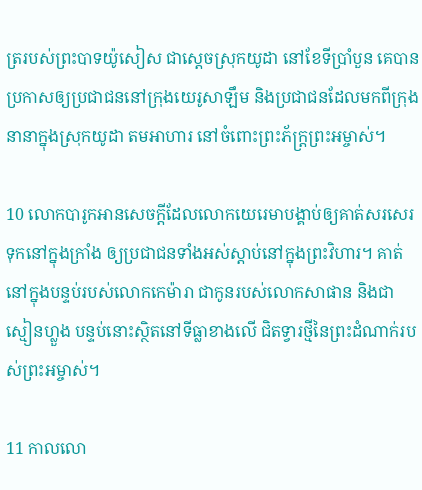ត្ររបស់ព្រះ‌បាទយ៉ូសៀស ជាស្ដេចស្រុកយូដា នៅខែទីប្រាំបួន គេបានប្រកាសឲ្យប្រជា‌ជននៅក្រុងយេរូ‌សាឡឹម និងប្រជា‌ជនដែលមកពីក្រុងនានាក្នុងស្រុកយូដា តមអាហារ នៅចំពោះព្រះ‌ភ័ក្ត្រព្រះ‌អម្ចាស់។

10 លោកបារូកអានសេចក្ដីដែលលោកយេរេមាបង្គាប់ឲ្យគាត់សរសេរទុកនៅក្នុងក្រាំង ឲ្យប្រជា‌ជនទាំងអស់ស្ដាប់នៅក្នុងព្រះ‌វិហារ។ គាត់នៅក្នុងបន្ទប់របស់លោកកេម៉ា‌រា ជាកូនរបស់លោកសាផាន និងជាស្មៀនហ្លួង បន្ទប់នោះស្ថិតនៅទីធ្លាខាងលើ ជិតទ្វារថ្មីនៃព្រះ‌ដំណាក់របស់ព្រះ‌អម្ចាស់។

11 កាលលោ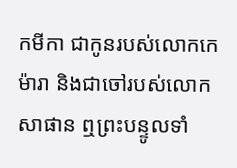កមីកា ជាកូនរបស់លោកកេម៉ា‌រា និងជាចៅរបស់លោកសាផាន ឮព្រះ‌បន្ទូលទាំ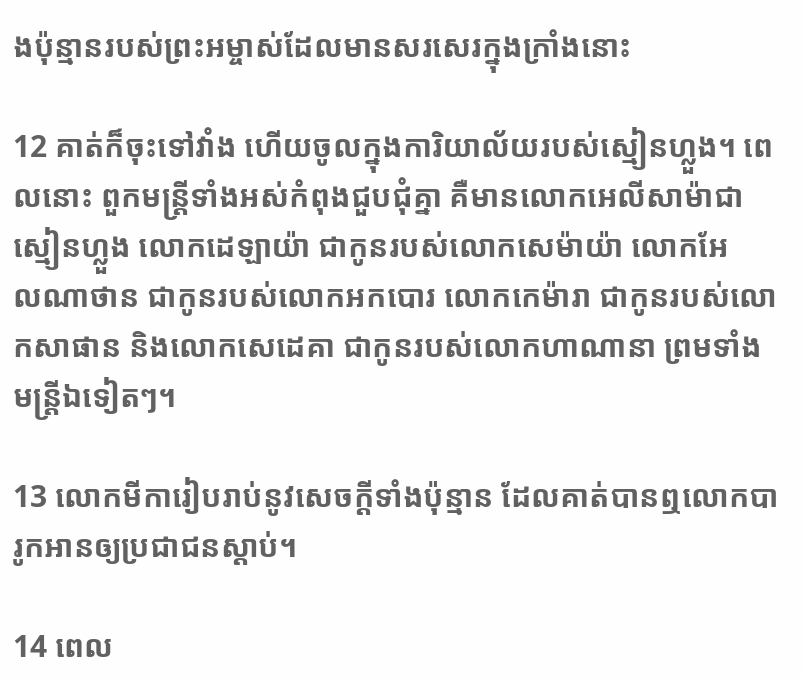ងប៉ុន្មានរបស់ព្រះ‌អម្ចាស់ដែលមានសរសេរក្នុងក្រាំងនោះ

12 គាត់ក៏ចុះទៅវាំង ហើយចូលក្នុងការិយា‌ល័យរបស់ស្មៀនហ្លួង។ ពេលនោះ ពួកមន្ត្រីទាំងអស់កំពុងជួប‌ជុំគ្នា គឺមានលោកអេលី‌សាម៉ាជាស្មៀនហ្លួង លោកដេឡា‌យ៉ា ជាកូនរបស់លោកសេម៉ាយ៉ា លោកអែល‌ណា‌ថាន ជាកូនរបស់លោកអក‌បោរ លោកកេម៉ា‌រា ជាកូនរបស់លោកសាផាន និងលោកសេដេ‌គា ជាកូនរបស់លោកហាណា‌នា ព្រមទាំងមន្ត្រីឯទៀតៗ។

13 លោកមីការៀបរាប់នូវសេចក្ដីទាំងប៉ុន្មាន ដែលគាត់បានឮលោកបារូកអានឲ្យប្រជា‌ជនស្ដាប់។

14 ពេល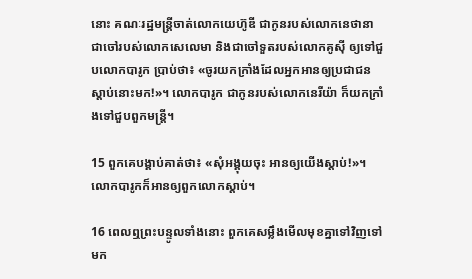នោះ គណៈរដ្ឋ‌មន្ត្រីចាត់លោកយេហ៊ូ‌ឌី ជាកូនរបស់លោកនេថា‌នា ជាចៅរបស់លោកសេលេ‌មា និងជាចៅ‌ទួតរបស់លោកគូស៊ី ឲ្យទៅជួបលោកបារូក ប្រាប់ថា៖ «ចូរយកក្រាំងដែលអ្នកអានឲ្យប្រជា‌ជនស្ដាប់នោះមក!»។ លោកបារូក ជាកូនរបស់លោកនេរី‌យ៉ា ក៏យកក្រាំងទៅជួបពួកមន្ត្រី។

15 ពួកគេបង្គាប់គាត់ថា៖ «សុំអង្គុយចុះ អានឲ្យយើងស្ដាប់!»។ លោកបារូកក៏អានឲ្យពួកលោកស្ដាប់។

16 ពេលឮព្រះ‌បន្ទូលទាំងនោះ ពួកគេសម្លឹងមើលមុខគ្នាទៅវិញទៅមក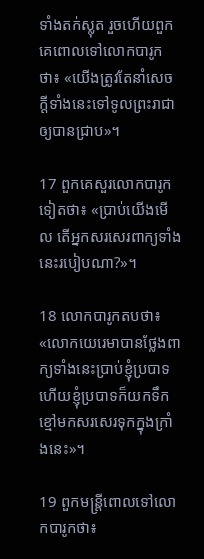ទាំងតក់‌ស្លុត រួចហើយពួកគេពោលទៅលោកបារូកថា៖ «យើងត្រូវតែនាំសេចក្ដីទាំងនេះទៅទូលព្រះ‌រាជាឲ្យបានជ្រាប»។

17 ពួកគេសួរលោកបារូកទៀតថា៖ «ប្រាប់យើងមើល តើអ្នកសរសេរពាក្យទាំងនេះរបៀបណា?»។

18 លោកបារូកតបថា៖ «លោកយេរេមាបានថ្លែងពាក្យទាំងនេះប្រាប់ខ្ញុំប្របាទ ហើយខ្ញុំប្របាទក៏យកទឹកខ្មៅមកសរសេរទុកក្នុងក្រាំងនេះ»។

19 ពួកមន្ត្រីពោលទៅលោកបារូកថា៖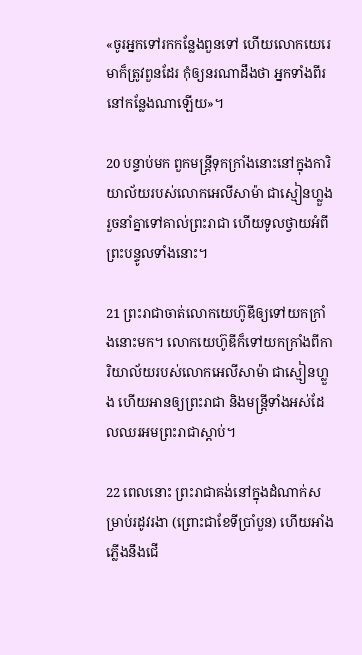«ចូរអ្នកទៅរកកន្លែងពួនទៅ ហើយលោកយេរេមាក៏ត្រូវពួនដែរ កុំឲ្យនរណាដឹងថា អ្នកទាំងពីរនៅកន្លែងណាឡើយ»។

20 បន្ទាប់មក ពួកមន្ត្រីទុកក្រាំងនោះនៅក្នុងការិយា‌ល័យរបស់លោកអេលី‌សាម៉ា ជាស្មៀនហ្លួង រួចនាំគ្នាទៅគាល់ព្រះ‌រាជា ហើយទូលថ្វាយអំពីព្រះ‌បន្ទូលទាំងនោះ។

21 ព្រះ‌រាជាចាត់លោកយេហ៊ូ‌ឌីឲ្យទៅយកក្រាំងនោះមក។ លោកយេហ៊ូ‌ឌីក៏ទៅយកក្រាំងពីការិយា‌ល័យរបស់លោកអេលី‌សាម៉ា ជាស្មៀនហ្លួង ហើយអានឲ្យព្រះ‌រាជា និងមន្ត្រីទាំងអស់ដែលឈរអមព្រះ‌រាជាស្ដាប់។

22 ពេលនោះ ព្រះ‌រាជាគង់នៅក្នុងដំណាក់សម្រាប់រដូវរងា (ព្រោះជាខែទីប្រាំបួន) ហើយអាំងភ្លើងនឹងជើ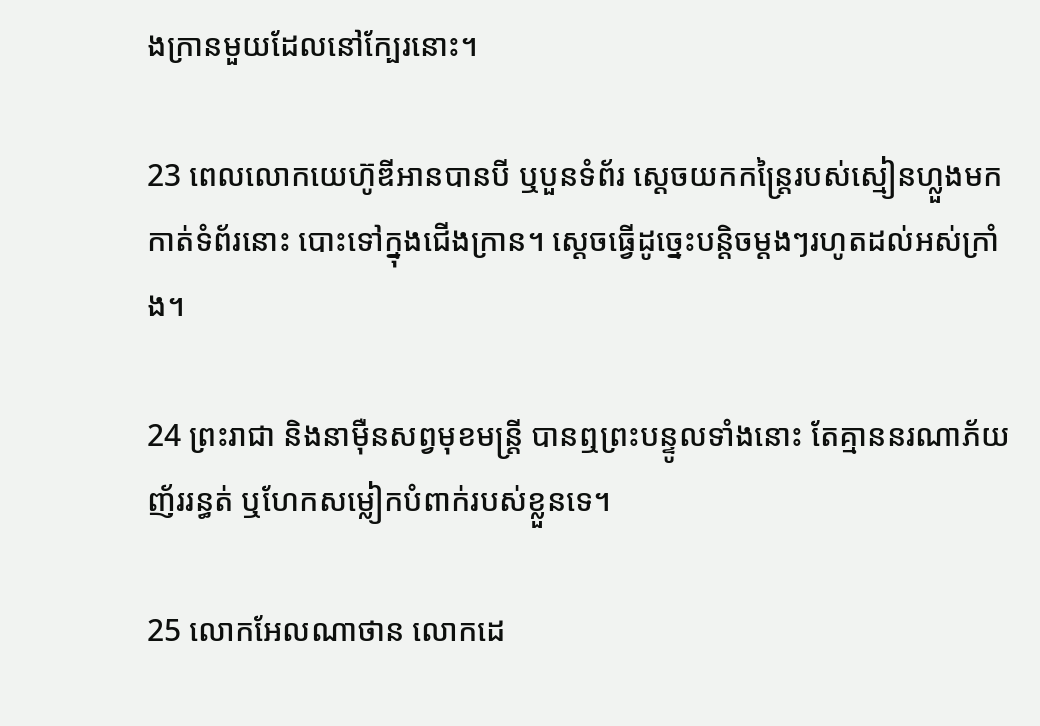ង‌ក្រានមួយដែលនៅក្បែរនោះ។

23 ពេលលោកយេហ៊ូ‌ឌីអានបានបី ឬបួនទំព័រ ស្ដេចយកកន្ត្រៃរបស់ស្មៀនហ្លួងមកកាត់ទំព័រនោះ បោះទៅក្នុងជើង‌ក្រាន។ ស្ដេចធ្វើដូច្នេះបន្តិចម្ដងៗរហូតដល់អស់ក្រាំង។

24 ព្រះ‌រាជា និងនាម៉ឺនសព្វមុខមន្ត្រី បានឮព្រះ‌បន្ទូលទាំងនោះ តែគ្មាននរណាភ័យញ័ររន្ធត់ ឬហែកសម្លៀក‌បំពាក់របស់ខ្លួនទេ។

25 លោកអែល‌ណា‌ថាន លោកដេ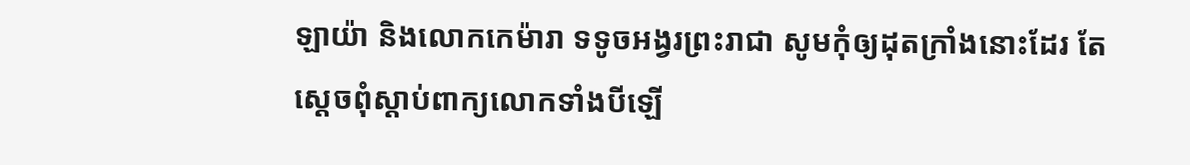ឡា‌យ៉ា និងលោកកេម៉ា‌រា ទទូចអង្វរព្រះ‌រាជា សូមកុំឲ្យដុតក្រាំងនោះដែរ តែស្ដេចពុំស្ដាប់ពាក្យលោកទាំងបីឡើ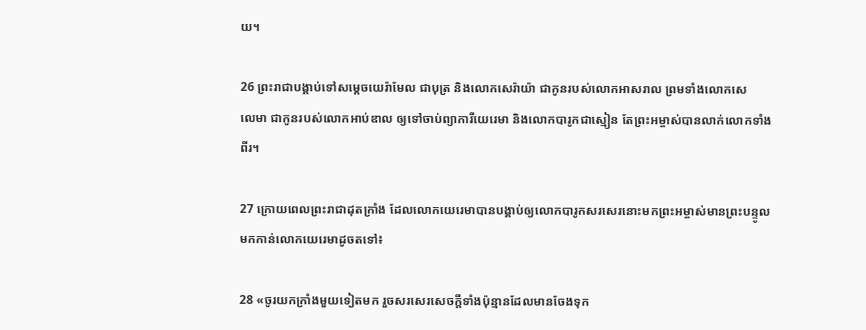យ។

26 ព្រះ‌រាជាបង្គាប់ទៅសម្ដេចយេរ៉ា‌មែល ជាបុត្រ និងលោកសេរ៉ាយ៉ា ជាកូនរបស់លោកអាស‌រាល ព្រមទាំងលោកសេលេ‌មា ជាកូនរបស់លោកអាប់‌ឌាល ឲ្យទៅចាប់ព្យាការីយេរេមា និងលោកបារូកជាស្មៀន តែព្រះ‌អម្ចាស់បានលាក់លោកទាំងពីរ។

27 ក្រោយពេលព្រះ‌រាជាដុតក្រាំង ដែលលោកយេរេមាបានបង្គាប់ឲ្យលោកបារូកសរសេរនោះមកព្រះ‌អម្ចាស់មានព្រះ‌បន្ទូលមកកាន់លោកយេរេមាដូចតទៅ៖

28 «ចូរយកក្រាំងមួយទៀតមក រួចសរសេរសេចក្ដីទាំងប៉ុន្មានដែលមានចែងទុក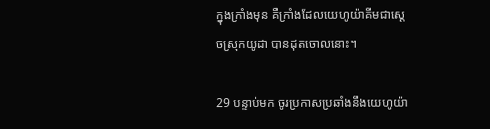ក្នុងក្រាំងមុន គឺក្រាំងដែលយេហូ‌យ៉ាគីមជាស្ដេចស្រុកយូដា បានដុតចោលនោះ។

29 បន្ទាប់មក ចូរប្រកាសប្រឆាំងនឹងយេហូ‌យ៉ា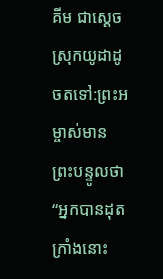គីម ជាស្ដេចស្រុកយូដាដូចតទៅ:ព្រះ‌អម្ចាស់មានព្រះ‌បន្ទូលថា “អ្នកបានដុតក្រាំងនោះ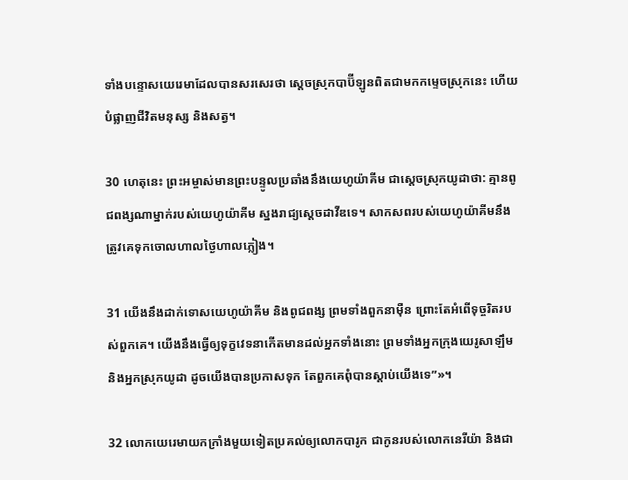ទាំងបន្ទោសយេរេមាដែលបានសរសេរថា ស្ដេចស្រុកបាប៊ី‌ឡូនពិតជាមកកម្ទេចស្រុកនេះ ហើយបំផ្លាញជីវិតមនុស្ស និងសត្វ។

30 ហេតុនេះ ព្រះ‌អម្ចាស់មានព្រះ‌បន្ទូលប្រឆាំងនឹងយេហូ‌យ៉ាគីម ជាស្ដេចស្រុកយូដាថា: គ្មានពូជ‌ពង្សណាម្នាក់របស់យេហូ‌យ៉ាគីម ស្នងរាជ្យស្ដេចដាវីឌទេ។ សាក‌សពរបស់យេហូ‌យ៉ាគីមនឹងត្រូវគេទុកចោលហាលថ្ងៃហាលភ្លៀង។

31 យើងនឹងដាក់ទោសយេហូ‌យ៉ាគីម និងពូជ‌ពង្ស ព្រមទាំងពួកនាម៉ឺន ព្រោះតែអំពើទុច្ចរិតរបស់ពួកគេ។ យើងនឹងធ្វើឲ្យទុក្ខវេទនាកើតមានដល់អ្នកទាំងនោះ ព្រមទាំងអ្នកក្រុងយេរូ‌សាឡឹម និងអ្នកស្រុកយូដា ដូចយើងបានប្រកាសទុក តែពួកគេពុំបានស្ដាប់យើងទេ”»។

32 លោកយេរេមាយកក្រាំងមួយទៀតប្រគល់ឲ្យលោកបារូក ជាកូនរបស់លោកនេរី‌យ៉ា និងជា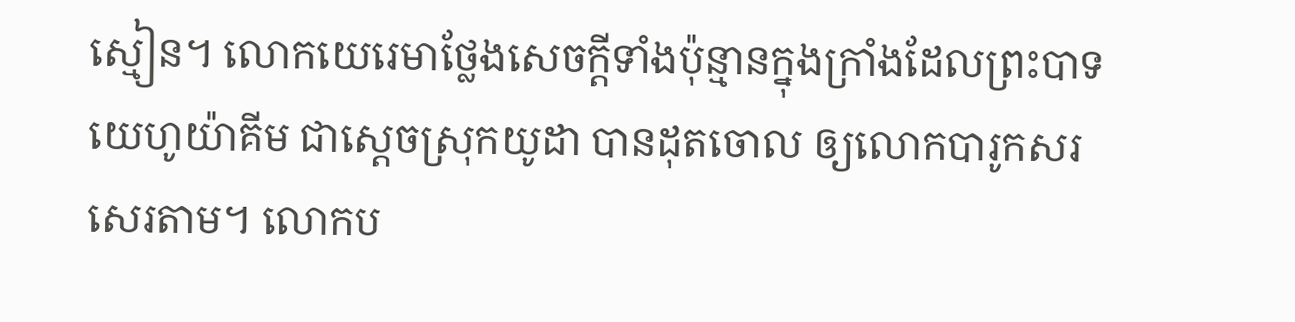ស្មៀន។ លោកយេរេមាថ្លែងសេចក្ដីទាំងប៉ុន្មានក្នុងក្រាំងដែលព្រះ‌បាទយេហូ‌យ៉ាគីម ជាស្ដេចស្រុកយូដា បានដុតចោល ឲ្យលោកបារូកសរសេរតាម។ លោកប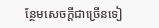ន្ថែមសេចក្ដីជាច្រើនទៀ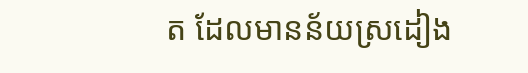ត ដែលមានន័យស្រដៀង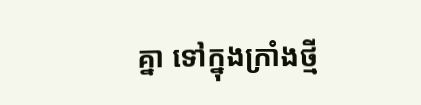គ្នា ទៅក្នុងក្រាំងថ្មី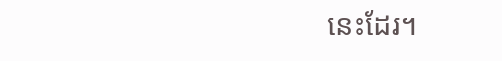នេះដែរ។